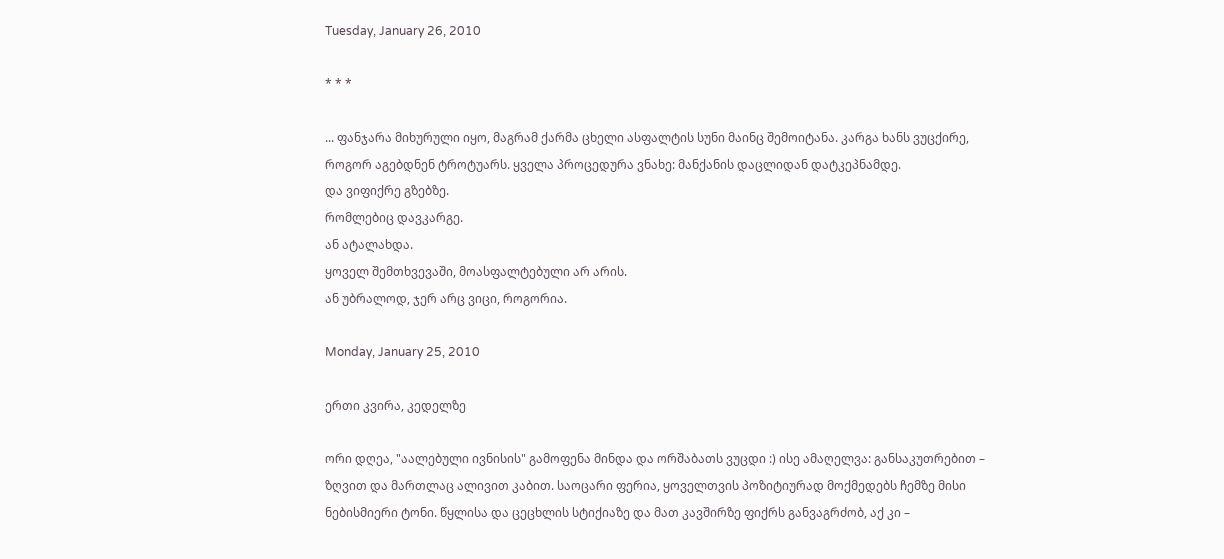Tuesday, January 26, 2010

* * *

... ფანჯარა მიხურული იყო, მაგრამ ქარმა ცხელი ასფალტის სუნი მაინც შემოიტანა. კარგა ხანს ვუცქირე, როგორ აგებდნენ ტროტუარს. ყველა პროცედურა ვნახე: მანქანის დაცლიდან დატკეპნამდე.
და ვიფიქრე გზებზე.
რომლებიც დავკარგე.
ან ატალახდა.
ყოველ შემთხვევაში, მოასფალტებული არ არის.
ან უბრალოდ, ჯერ არც ვიცი, როგორია.

Monday, January 25, 2010

ერთი კვირა, კედელზე

ორი დღეა, "აალებული ივნისის" გამოფენა მინდა და ორშაბათს ვუცდი :) ისე ამაღელვა: განსაკუთრებით – ზღვით და მართლაც ალივით კაბით. საოცარი ფერია, ყოველთვის პოზიტიურად მოქმედებს ჩემზე მისი ნებისმიერი ტონი. წყლისა და ცეცხლის სტიქიაზე და მათ კავშირზე ფიქრს განვაგრძობ, აქ კი –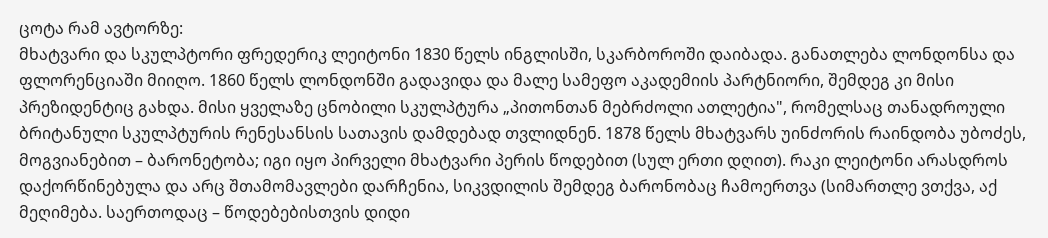ცოტა რამ ავტორზე:
მხატვარი და სკულპტორი ფრედერიკ ლეიტონი 1830 წელს ინგლისში, სკარბოროში დაიბადა. განათლება ლონდონსა და ფლორენციაში მიიღო. 1860 წელს ლონდონში გადავიდა და მალე სამეფო აკადემიის პარტნიორი, შემდეგ კი მისი პრეზიდენტიც გახდა. მისი ყველაზე ცნობილი სკულპტურა „პითონთან მებრძოლი ათლეტია", რომელსაც თანადროული ბრიტანული სკულპტურის რენესანსის სათავის დამდებად თვლიდნენ. 1878 წელს მხატვარს უინძორის რაინდობა უბოძეს, მოგვიანებით – ბარონეტობა; იგი იყო პირველი მხატვარი პერის წოდებით (სულ ერთი დღით). რაკი ლეიტონი არასდროს დაქორწინებულა და არც შთამომავლები დარჩენია, სიკვდილის შემდეგ ბარონობაც ჩამოერთვა (სიმართლე ვთქვა, აქ მეღიმება. საერთოდაც – წოდებებისთვის დიდი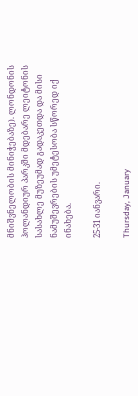მნიშვნელობის მინიჭებაზე). ლონდონის ჰოლანდიურ პარკში მდებარე ლეიტონის სასახლე მუზეუმად გადაკეთდა და მისი ნამუშევრების უმეტესობა სწორედ იქ ინახება.

25-31 იანვარი.

Thursday, January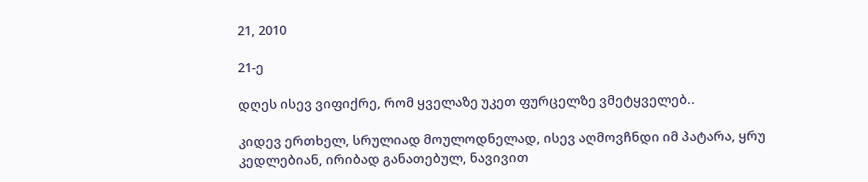21, 2010

21-ე

დღეს ისევ ვიფიქრე, რომ ყველაზე უკეთ ფურცელზე ვმეტყველებ..

კიდევ ერთხელ, სრულიად მოულოდნელად, ისევ აღმოვჩნდი იმ პატარა, ყრუ კედლებიან, ირიბად განათებულ, ნავივით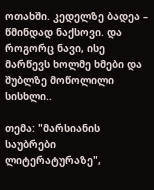ოთახში. კედელზე ბადეა – წმინდად ნაქსოვი. და როგორც ნავი, ისე მარწევს ხოლმე ხმები და შუბლზე მოწოლილი სისხლი..

თემა: "მარსიანის საუბრები ლიტერატურაზე",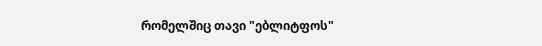რომელშიც თავი "ებლიტფოს"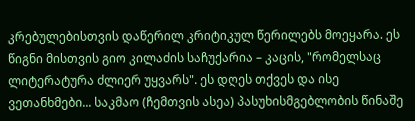კრებულებისთვის დაწერილ კრიტიკულ წერილებს მოეყარა. ეს წიგნი მისთვის გიო კილაძის საჩუქარია – კაცის, "რომელსაც ლიტერატურა ძლიერ უყვარს". ეს დღეს თქვეს და ისე ვეთანხმები... საკმაო (ჩემთვის ასეა) პასუხისმგებლობის წინაშე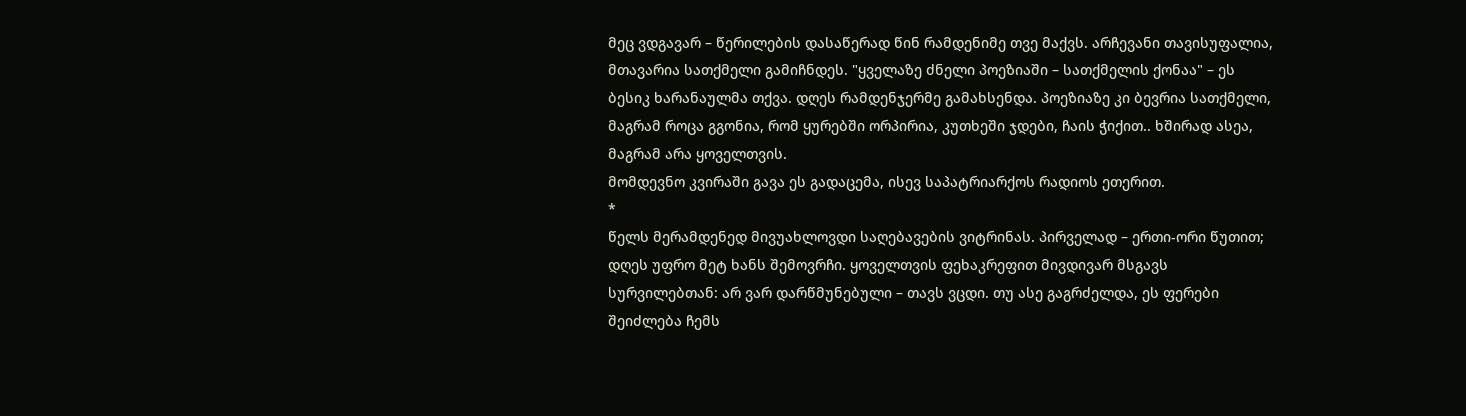მეც ვდგავარ – წერილების დასაწერად წინ რამდენიმე თვე მაქვს. არჩევანი თავისუფალია, მთავარია სათქმელი გამიჩნდეს. "ყველაზე ძნელი პოეზიაში – სათქმელის ქონაა" – ეს ბესიკ ხარანაულმა თქვა. დღეს რამდენჯერმე გამახსენდა. პოეზიაზე კი ბევრია სათქმელი, მაგრამ როცა გგონია, რომ ყურებში ორპირია, კუთხეში ჯდები, ჩაის ჭიქით.. ხშირად ასეა, მაგრამ არა ყოველთვის.
მომდევნო კვირაში გავა ეს გადაცემა, ისევ საპატრიარქოს რადიოს ეთერით.
*
წელს მერამდენედ მივუახლოვდი საღებავების ვიტრინას. პირველად – ერთი-ორი წუთით; დღეს უფრო მეტ ხანს შემოვრჩი. ყოველთვის ფეხაკრეფით მივდივარ მსგავს სურვილებთან: არ ვარ დარწმუნებული – თავს ვცდი. თუ ასე გაგრძელდა, ეს ფერები შეიძლება ჩემს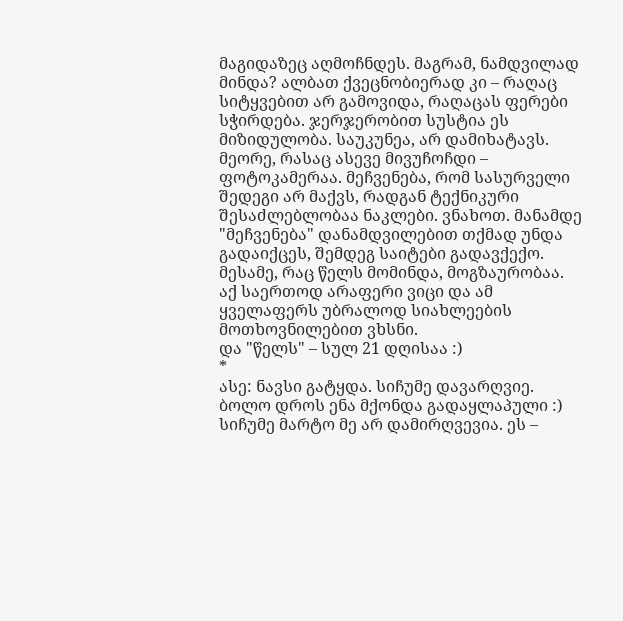მაგიდაზეც აღმოჩნდეს. მაგრამ, ნამდვილად მინდა? ალბათ ქვეცნობიერად კი – რაღაც სიტყვებით არ გამოვიდა, რაღაცას ფერები სჭირდება. ჯერჯერობით სუსტია ეს მიზიდულობა. საუკუნეა, არ დამიხატავს.
მეორე, რასაც ასევე მივუჩოჩდი – ფოტოკამერაა. მეჩვენება, რომ სასურველი შედეგი არ მაქვს, რადგან ტექნიკური შესაძლებლობაა ნაკლები. ვნახოთ. მანამდე "მეჩვენება" დანამდვილებით თქმად უნდა გადაიქცეს, შემდეგ საიტები გადავქექო.
მესამე, რაც წელს მომინდა, მოგზაურობაა. აქ საერთოდ არაფერი ვიცი და ამ ყველაფერს უბრალოდ სიახლეების მოთხოვნილებით ვხსნი.
და "წელს" – სულ 21 დღისაა :)
*
ასე: ნავსი გატყდა. სიჩუმე დავარღვიე. ბოლო დროს ენა მქონდა გადაყლაპული :) სიჩუმე მარტო მე არ დამირღვევია. ეს –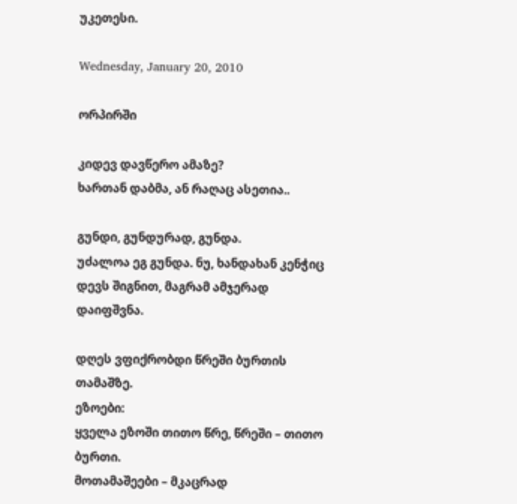უკეთესი.

Wednesday, January 20, 2010

ორპირში

კიდევ დავწერო ამაზე?
ხართან დაბმა, ან რაღაც ასეთია..

გუნდი, გუნდურად, გუნდა.
უძალოა ეგ გუნდა. ნუ, ხანდახან კენჭიც დევს შიგნით, მაგრამ ამჯერად დაიფშვნა.

დღეს ვფიქრობდი წრეში ბურთის თამაშზე.
ეზოები:
ყველა ეზოში თითო წრე, წრეში – თითო ბურთი.
მოთამაშეები – მკაცრად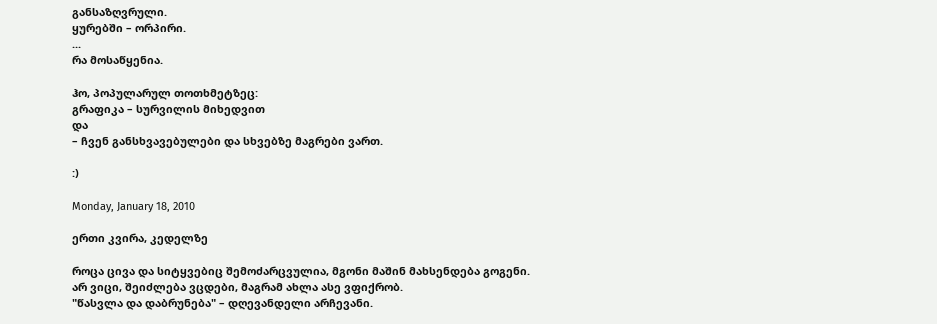განსაზღვრული.
ყურებში – ორპირი.
...
რა მოსაწყენია.

ჰო, პოპულარულ თოთხმეტზეც:
გრაფიკა – სურვილის მიხედვით
და
– ჩვენ განსხვავებულები და სხვებზე მაგრები ვართ.

:)

Monday, January 18, 2010

ერთი კვირა, კედელზე

როცა ცივა და სიტყვებიც შემოძარცვულია, მგონი მაშინ მახსენდება გოგენი. არ ვიცი, შეიძლება ვცდები, მაგრამ ახლა ასე ვფიქრობ.
"წასვლა და დაბრუნება" – დღევანდელი არჩევანი.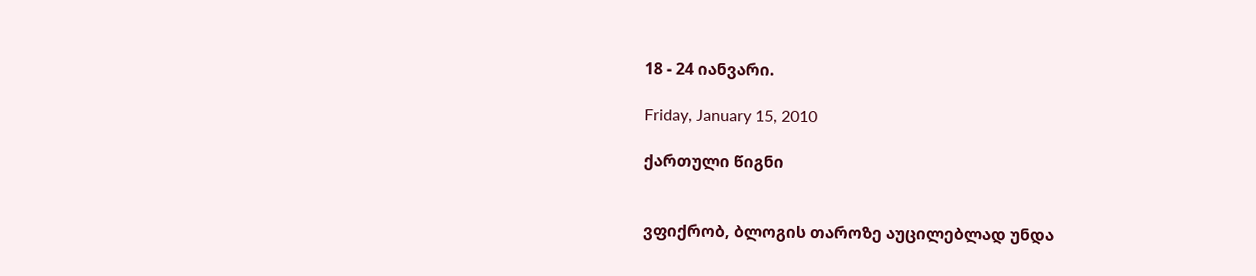18 - 24 იანვარი.

Friday, January 15, 2010

ქართული წიგნი


ვფიქრობ, ბლოგის თაროზე აუცილებლად უნდა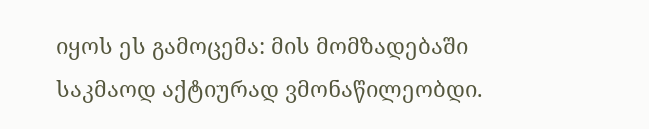იყოს ეს გამოცემა: მის მომზადებაში საკმაოდ აქტიურად ვმონაწილეობდი.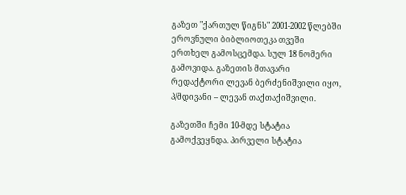გაზეთ "ქართულ წიგნს" 2001-2002 წლებში ეროვნული ბიბლიოთეკა თვეში ერთხელ გამოსცემდა. სულ 18 ნომერი გამოვიდა. გაზეთის მთავარი რედაქტორი ლევან ბერძენიშვილი იყო, პ/მდივანი – ლევან თაქთაქიშვილი.

გაზეთში ჩემი 10-მდე სტატია გამოქვეყნდა. პირველი სტატია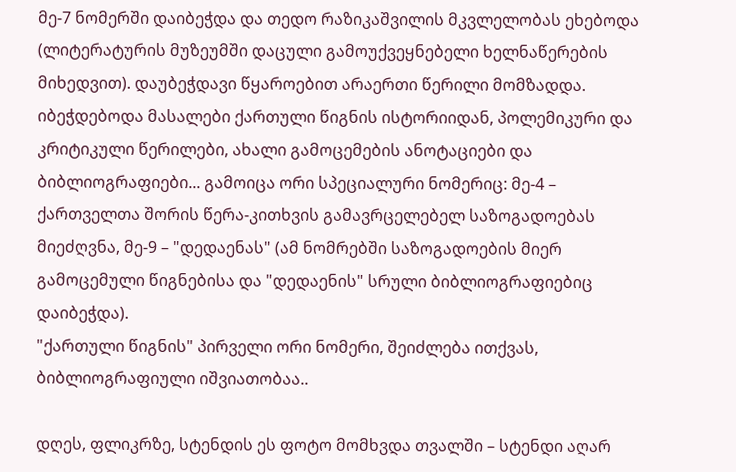მე-7 ნომერში დაიბეჭდა და თედო რაზიკაშვილის მკვლელობას ეხებოდა (ლიტერატურის მუზეუმში დაცული გამოუქვეყნებელი ხელნაწერების მიხედვით). დაუბეჭდავი წყაროებით არაერთი წერილი მომზადდა. იბეჭდებოდა მასალები ქართული წიგნის ისტორიიდან, პოლემიკური და კრიტიკული წერილები, ახალი გამოცემების ანოტაციები და ბიბლიოგრაფიები... გამოიცა ორი სპეციალური ნომერიც: მე-4 – ქართველთა შორის წერა-კითხვის გამავრცელებელ საზოგადოებას მიეძღვნა, მე-9 – "დედაენას" (ამ ნომრებში საზოგადოების მიერ გამოცემული წიგნებისა და "დედაენის" სრული ბიბლიოგრაფიებიც დაიბეჭდა).
"ქართული წიგნის" პირველი ორი ნომერი, შეიძლება ითქვას, ბიბლიოგრაფიული იშვიათობაა..

დღეს, ფლიკრზე, სტენდის ეს ფოტო მომხვდა თვალში – სტენდი აღარ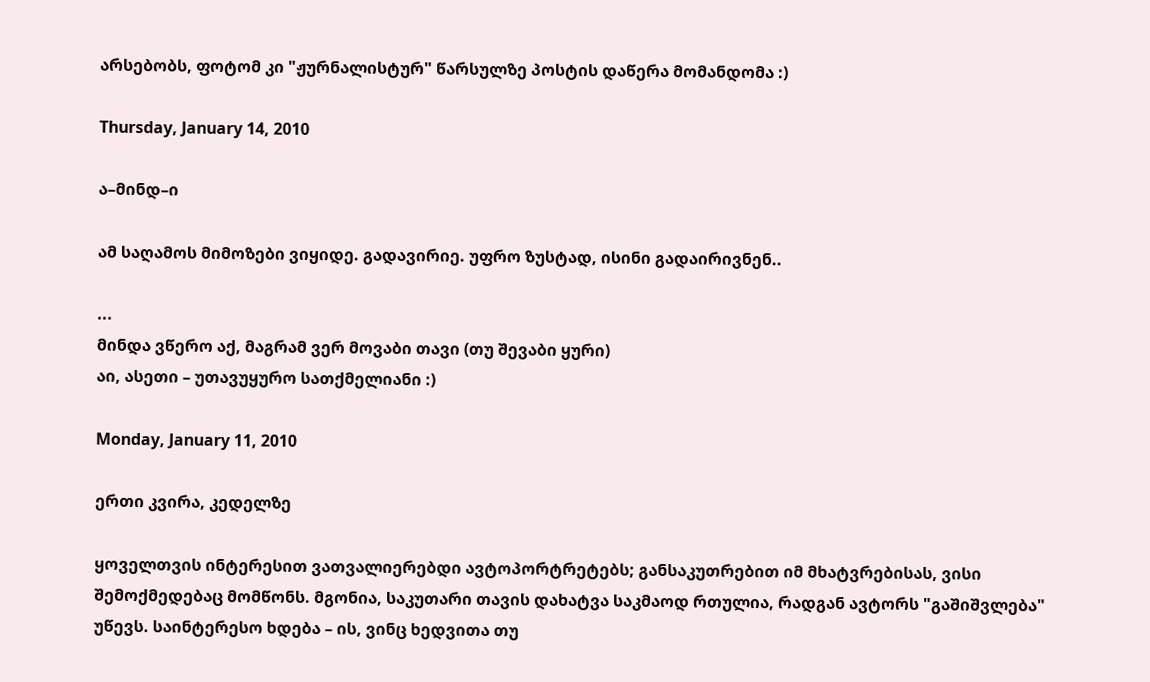არსებობს, ფოტომ კი "ჟურნალისტურ" წარსულზე პოსტის დაწერა მომანდომა :)

Thursday, January 14, 2010

ა–მინდ–ი

ამ საღამოს მიმოზები ვიყიდე. გადავირიე. უფრო ზუსტად, ისინი გადაირივნენ..

...
მინდა ვწერო აქ, მაგრამ ვერ მოვაბი თავი (თუ შევაბი ყური)
აი, ასეთი – უთავუყურო სათქმელიანი :)

Monday, January 11, 2010

ერთი კვირა, კედელზე

ყოველთვის ინტერესით ვათვალიერებდი ავტოპორტრეტებს; განსაკუთრებით იმ მხატვრებისას, ვისი შემოქმედებაც მომწონს. მგონია, საკუთარი თავის დახატვა საკმაოდ რთულია, რადგან ავტორს "გაშიშვლება" უწევს. საინტერესო ხდება – ის, ვინც ხედვითა თუ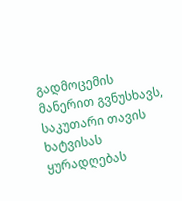გადმოცემის მანერით გვნუსხავს, საკუთარი თავის ხატვისას ყურადღებას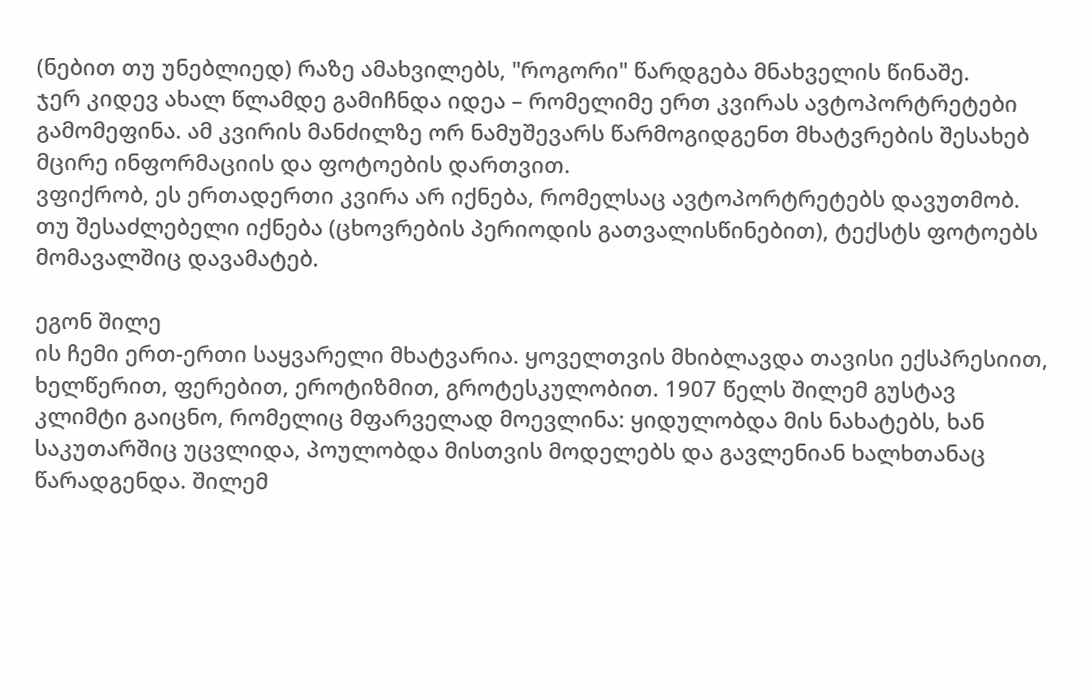(ნებით თუ უნებლიედ) რაზე ამახვილებს, "როგორი" წარდგება მნახველის წინაშე.
ჯერ კიდევ ახალ წლამდე გამიჩნდა იდეა – რომელიმე ერთ კვირას ავტოპორტრეტები გამომეფინა. ამ კვირის მანძილზე ორ ნამუშევარს წარმოგიდგენთ მხატვრების შესახებ მცირე ინფორმაციის და ფოტოების დართვით.
ვფიქრობ, ეს ერთადერთი კვირა არ იქნება, რომელსაც ავტოპორტრეტებს დავუთმობ. თუ შესაძლებელი იქნება (ცხოვრების პერიოდის გათვალისწინებით), ტექსტს ფოტოებს მომავალშიც დავამატებ.

ეგონ შილე
ის ჩემი ერთ-ერთი საყვარელი მხატვარია. ყოველთვის მხიბლავდა თავისი ექსპრესიით, ხელწერით, ფერებით, ეროტიზმით, გროტესკულობით. 1907 წელს შილემ გუსტავ კლიმტი გაიცნო, რომელიც მფარველად მოევლინა: ყიდულობდა მის ნახატებს, ხან საკუთარშიც უცვლიდა, პოულობდა მისთვის მოდელებს და გავლენიან ხალხთანაც წარადგენდა. შილემ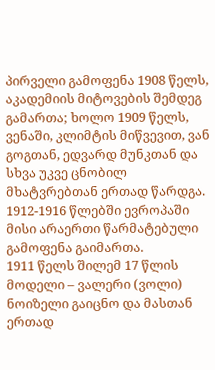პირველი გამოფენა 1908 წელს, აკადემიის მიტოვების შემდეგ გამართა; ხოლო 1909 წელს, ვენაში, კლიმტის მიწვევით, ვან გოგთან, ედვარდ მუნკთან და სხვა უკვე ცნობილ მხატვრებთან ერთად წარდგა. 1912-1916 წლებში ევროპაში მისი არაერთი წარმატებული გამოფენა გაიმართა.
1911 წელს შილემ 17 წლის მოდელი – ვალერი (ვოლი) ნოიზელი გაიცნო და მასთან ერთად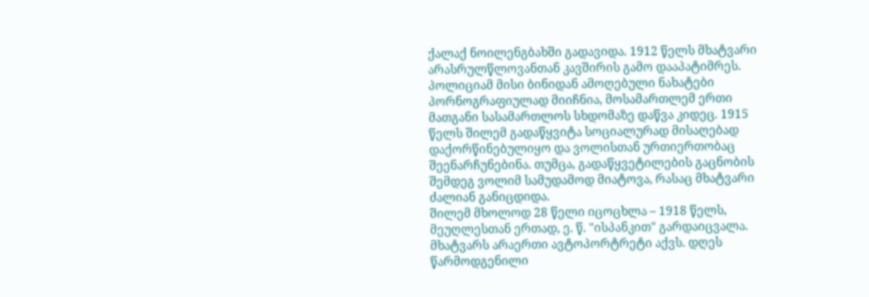ქალაქ ნოილენგბახში გადავიდა. 1912 წელს მხატვარი არასრულწლოვანთან კავშირის გამო დააპატიმრეს. პოლიციამ მისი ბინიდან ამოღებული ნახატები პორნოგრაფიულად მიიჩნია, მოსამართლემ ერთი მათგანი სასამართლოს სხდომაზე დაწვა კიდეც. 1915 წელს შილემ გადაწყვიტა სოციალურად მისაღებად დაქორწინებულიყო და ვოლისთან ურთიერთობაც შეენარჩუნებინა. თუმცა, გადაწყვეტილების გაცნობის შემდეგ ვოლიმ სამუდამოდ მიატოვა, რასაც მხატვარი ძალიან განიცდიდა.
შილემ მხოლოდ 28 წელი იცოცხლა – 1918 წელს, მეუღლესთან ერთად, ე. წ. "ისპანკით" გარდაიცვალა.
მხატვარს არაერთი ავტოპორტრეტი აქვს. დღეს წარმოდგენილი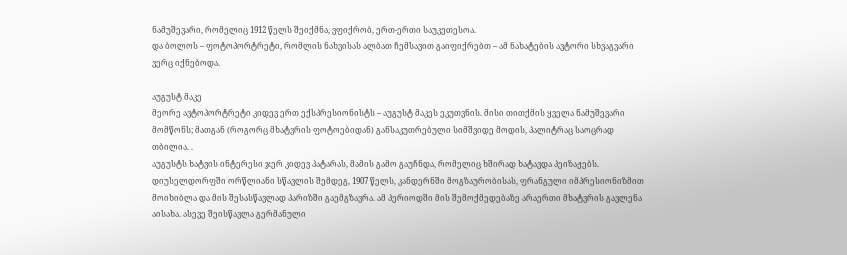ნამუშევარი, რომელიც 1912 წელს შეიქმნა, ვფიქრობ, ერთ-ერთი საუკეთესოა.
და ბოლოს – ფოტოპორტრეტი, რომლის ნახვისას ალბათ ჩემსავით გაიფიქრებთ – ამ ნახატების ავტორი სხვაგვარი ვერც იქნებოდა.

აუგუსტ მაკე
მეორე ავტოპორტრეტი კიდევ ერთ ექსპრესიონისტს – აუგუსტ მაკეს ეკუთვნის. მისი თითქმის ყველა ნამუშევარი მომწონს; მათგან (როგორც მხატვრის ფოტოებიდან) განსაკუთრებული სიმშვიდე მოდის, პალიტრაც საოცრად თბილია. .
აუგუსტს ხატვის ინტერესი ჯერ კიდევ პატარას, მამის გამო გაუჩნდა, რომელიც ხშირად ხატავდა პეიზაჟებს. დიუსელდორფში ორწლიანი სწავლის შემდეგ, 1907 წელს, კანდერნში მოგზაურობისას, ფრანგული იმპრესიონიზმით მოიხიბლა და მის შესასწავლად პარიზში გაემგზავრა. ამ პერიოდში მის შემოქმედებაზე არაერთი მხატვრის გავლენა აისახა. ასევე შეისწავლა გერმანული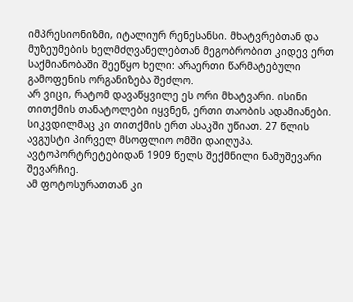იმპრესიონიზმი, იტალიურ რენესანსი. მხატვრებთან და მუზეუმების ხელმძღვანელებთან მეგობრობით კიდევ ერთ საქმიანობაში შეეწყო ხელი: არაერთი წარმატებული გამოფენის ორგანიზება შეძლო.
არ ვიცი, რატომ დავაწყვილე ეს ორი მხატვარი. ისინი თითქმის თანატოლები იყვნენ, ერთი თაობის ადამიანები. სიკვდილმაც კი თითქმის ერთ ასაკში უწიათ. 27 წლის ავგუსტი პირველ მსოფლიო ომში დაიღუპა.
ავტოპორტრეტებიდან 1909 წელს შექმნილი ნამუშევარი შევარჩიე.
ამ ფოტოსურათთან კი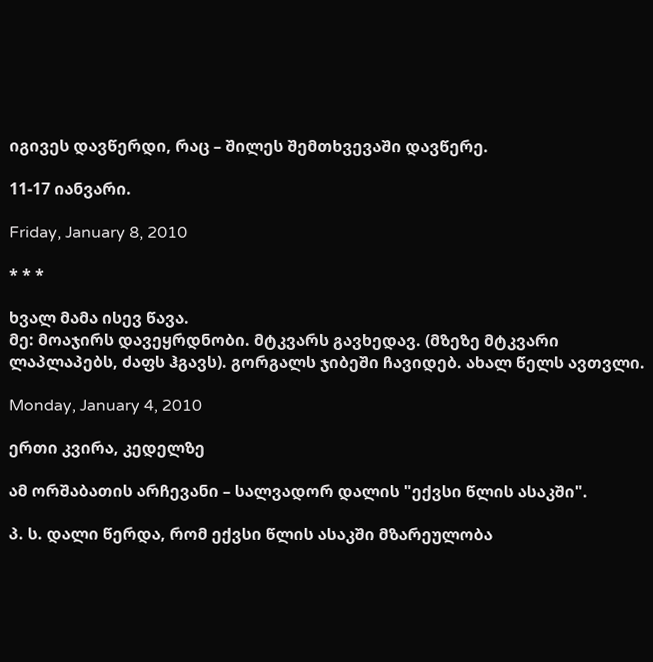იგივეს დავწერდი, რაც – შილეს შემთხვევაში დავწერე.

11-17 იანვარი.

Friday, January 8, 2010

* * *

ხვალ მამა ისევ წავა.
მე: მოაჯირს დავეყრდნობი. მტკვარს გავხედავ. (მზეზე მტკვარი ლაპლაპებს, ძაფს ჰგავს). გორგალს ჯიბეში ჩავიდებ. ახალ წელს ავთვლი.

Monday, January 4, 2010

ერთი კვირა, კედელზე

ამ ორშაბათის არჩევანი – სალვადორ დალის "ექვსი წლის ასაკში".

პ. ს. დალი წერდა, რომ ექვსი წლის ასაკში მზარეულობა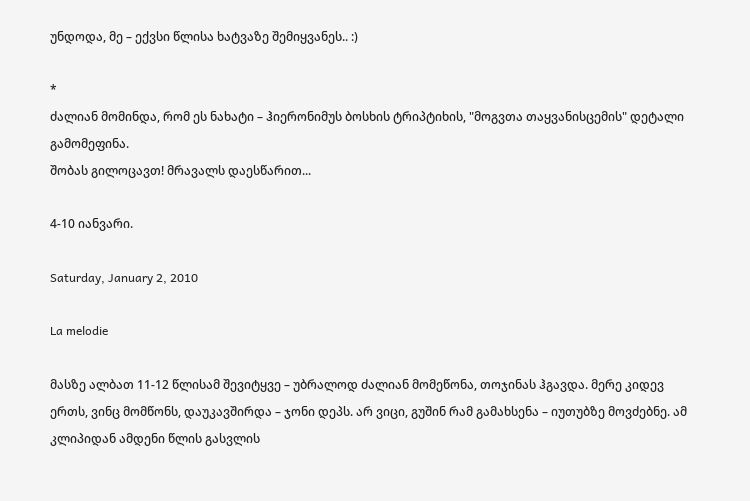უნდოდა, მე – ექვსი წლისა ხატვაზე შემიყვანეს.. :)

*
ძალიან მომინდა, რომ ეს ნახატი – ჰიერონიმუს ბოსხის ტრიპტიხის, "მოგვთა თაყვანისცემის" დეტალი გამომეფინა.
შობას გილოცავთ! მრავალს დაესწარით...

4-10 იანვარი.

Saturday, January 2, 2010

La melodie

მასზე ალბათ 11-12 წლისამ შევიტყვე – უბრალოდ ძალიან მომეწონა, თოჯინას ჰგავდა. მერე კიდევ ერთს, ვინც მომწონს, დაუკავშირდა – ჯონი დეპს. არ ვიცი, გუშინ რამ გამახსენა – იუთუბზე მოვძებნე. ამ კლიპიდან ამდენი წლის გასვლის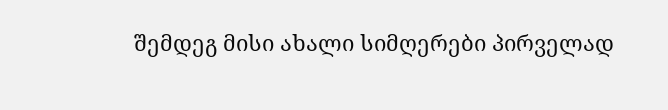შემდეგ მისი ახალი სიმღერები პირველად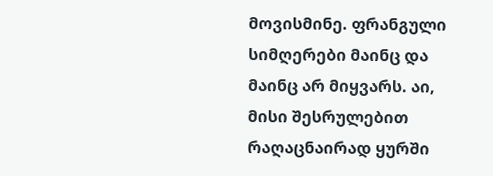მოვისმინე. ფრანგული სიმღერები მაინც და მაინც არ მიყვარს. აი, მისი შესრულებით რაღაცნაირად ყურში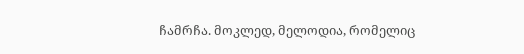ჩამრჩა. მოკლედ, მელოდია, რომელიც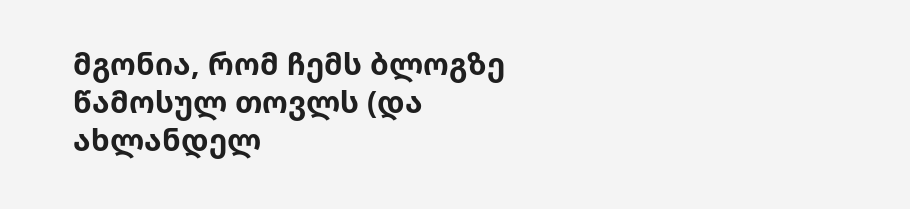მგონია, რომ ჩემს ბლოგზე წამოსულ თოვლს (და ახლანდელ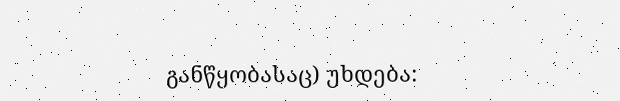განწყობასაც) უხდება: